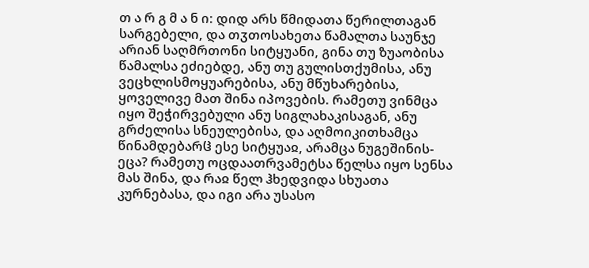თ ა რ გ მ ა ნ ი: დიდ არს წმიდათა წერილთაგან სარგებელი, და თჳთოსახეთა წამალთა საუნჯე არიან საღმრთონი სიტყუანი, გინა თუ ზუაობისა წამალსა ეძიებდე, ანუ თუ გულისთქუმისა, ანუ ვეცხლისმოყუარებისა, ანუ მწუხარებისა, ყოველივე მათ შინა იპოვების. რამეთუ ვინმცა იყო შეჭირვებული ანუ სიგლახაკისაგან, ანუ გრძელისა სნეულებისა, და აღმოიკითხამცა წინამდებარჱ ესე სიტყუაჲ, არამცა ნუგეშინის-ეცა? რამეთუ ოცდაათრვამეტსა წელსა იყო სენსა მას შინა, და რაჲ წელ ჰხედვიდა სხუათა კურნებასა, და იგი არა უსასო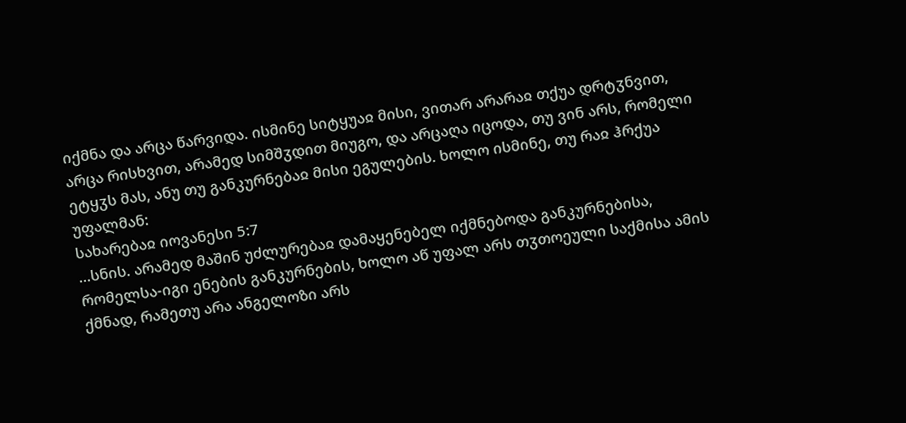იქმნა და არცა წარვიდა. ისმინე სიტყუაჲ მისი, ვითარ არარაჲ თქუა დრტჳნვით, არცა რისხვით, არამედ სიმშჳდით მიუგო, და არცაღა იცოდა, თუ ვინ არს, რომელი ეტყჳს მას, ანუ თუ განკურნებაჲ მისი ეგულების. ხოლო ისმინე, თუ რაჲ ჰრქუა უფალმან:
სახარებაჲ იოვანესი 5:7
...სნის. არამედ მაშინ უძლურებაჲ დამაყენებელ იქმნებოდა განკურნებისა, რომელსა-იგი ენების განკურნების, ხოლო აწ უფალ არს თჳთოეული საქმისა ამის ქმნად, რამეთუ არა ანგელოზი არს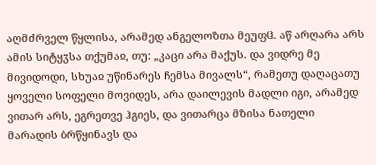აღმძრველ წყლისა, არამედ ანგელოზთა მეუფჱ. აწ არღარა არს ამის სიტყჳსა თქუმაჲ, თუ: „კაცი არა მაქუს. და ვიდრე მე მივიდოდი, სხუაჲ უწინარეს ჩემსა მივალს“, რამეთუ დაღაცათუ ყოველი სოფელი მოვიდეს, არა დაილევის მადლი იგი, არამედ ვითარ არს, ეგრეთვე ჰგიეს, და ვითარცა მზისა ნათელი მარადის ბრწყინავს და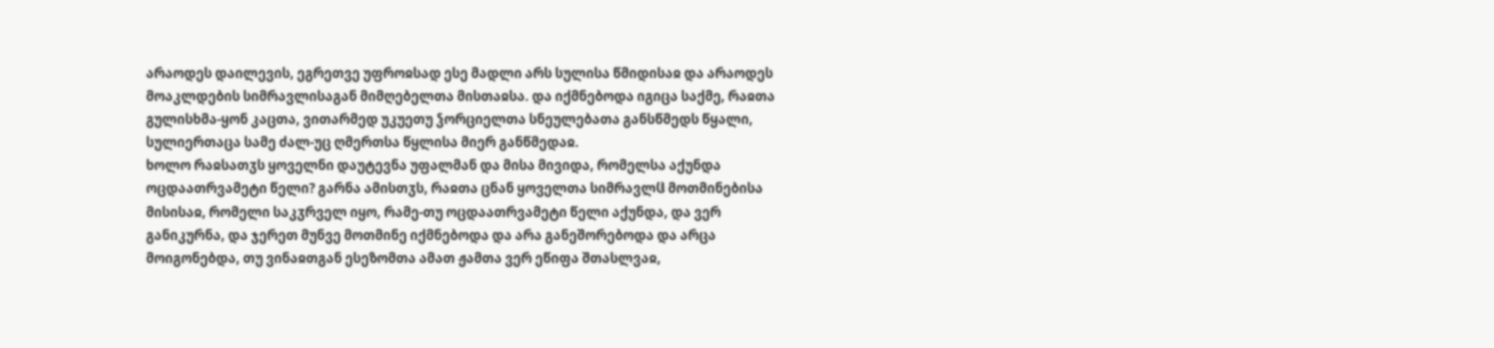არაოდეს დაილევის, ეგრეთვე უფროჲსად ესე მადლი არს სულისა წმიდისაჲ და არაოდეს მოაკლდების სიმრავლისაგან მიმღებელთა მისთაჲსა. და იქმნებოდა იგიცა საქმე, რაჲთა გულისხმა-ყონ კაცთა, ვითარმედ უკუეთუ ჴორციელთა სნეულებათა განსწმედს წყალი, სულიერთაცა სამე ძალ-უც ღმერთსა წყლისა მიერ განწმედაჲ.
ხოლო რაჲსათჳს ყოველნი დაუტევნა უფალმან და მისა მივიდა, რომელსა აქუნდა ოცდაათრვამეტი წელი? გარნა ამისთჳს, რაჲთა ცნან ყოველთა სიმრავლჱ მოთმინებისა მისისაჲ, რომელი საკჳრველ იყო, რამე-თუ ოცდაათრვამეტი წელი აქუნდა, და ვერ განიკურნა, და ჯერეთ მუნვე მოთმინე იქმნებოდა და არა განეშორებოდა და არცა მოიგონებდა, თუ ვინაჲთგან ესეზომთა ამათ ჟამთა ვერ ეწიფა შთასლვაჲ,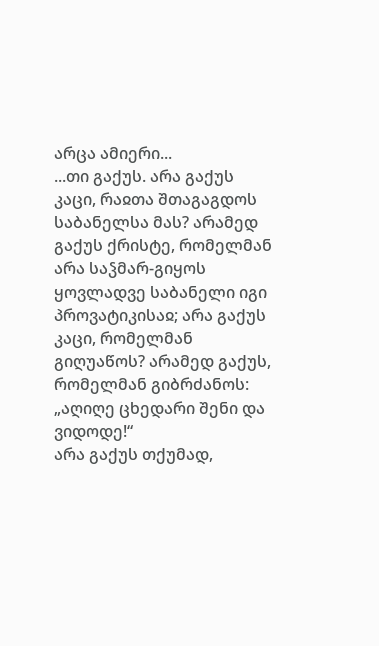არცა ამიერი...
...თი გაქუს. არა გაქუს კაცი, რაჲთა შთაგაგდოს საბანელსა მას? არამედ გაქუს ქრისტე, რომელმან არა საჴმარ-გიყოს ყოვლადვე საბანელი იგი პროვატიკისაჲ; არა გაქუს კაცი, რომელმან გიღუაწოს? არამედ გაქუს, რომელმან გიბრძანოს: „აღიღე ცხედარი შენი და ვიდოდე!“
არა გაქუს თქუმად,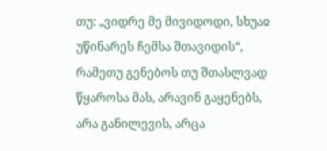თუ: „ვიდრე მე მივიდოდი, სხუაჲ უწინარეს ჩემსა შთავიდის“, რამეთუ გენებოს თუ შთასლვად წყაროსა მას, არავინ გაყენებს, არა განილევის, არცა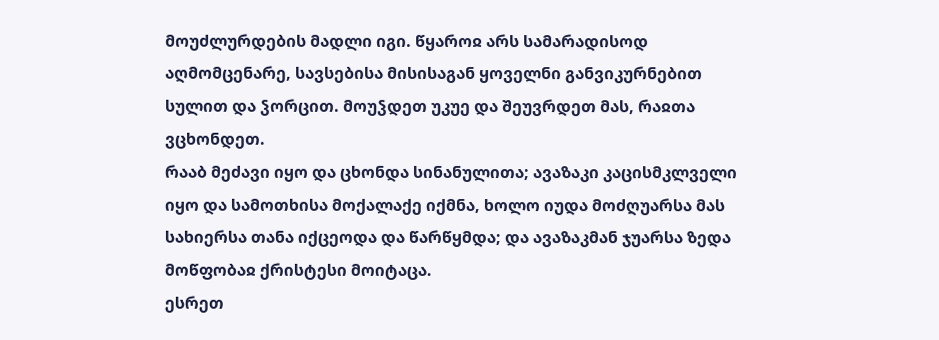მოუძლურდების მადლი იგი. წყაროჲ არს სამარადისოდ აღმომცენარე, სავსებისა მისისაგან ყოველნი განვიკურნებით სულით და ჴორცით. მოუჴდეთ უკუე და შეუვრდეთ მას, რაჲთა ვცხონდეთ.
რააბ მეძავი იყო და ცხონდა სინანულითა; ავაზაკი კაცისმკლველი იყო და სამოთხისა მოქალაქე იქმნა, ხოლო იუდა მოძღუარსა მას სახიერსა თანა იქცეოდა და წარწყმდა; და ავაზაკმან ჯუარსა ზედა მოწფობაჲ ქრისტესი მოიტაცა.
ესრეთ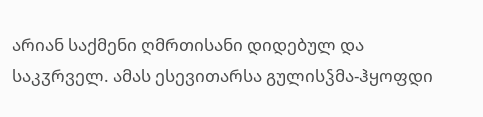არიან საქმენი ღმრთისანი დიდებულ და საკჳრველ. ამას ესევითარსა გულისჴმა-ჰყოფდი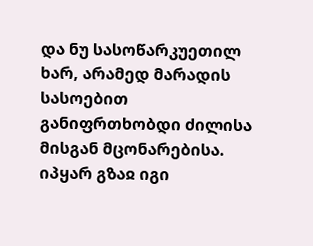და ნუ სასოწარკუეთილ ხარ, არამედ მარადის სასოებით განიფრთხობდი ძილისა მისგან მცონარებისა. იპყარ გზაჲ იგი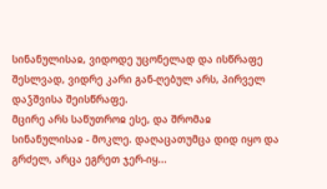სინანულისაჲ, ვიდოდე უცონელად და ისწრაფე შესლვად, ვიდრე კარი გან-ღებულ არს, პირველ დაჴშვისა შეისწრაფე.
მცირე არს საწუთროჲ ესე, და შრომაჲ სინანულისაჲ - მოკლე. დაღაცათუმცა დიდ იყო და გრძელ, არცა ეგრეთ ჯერ-იყ...